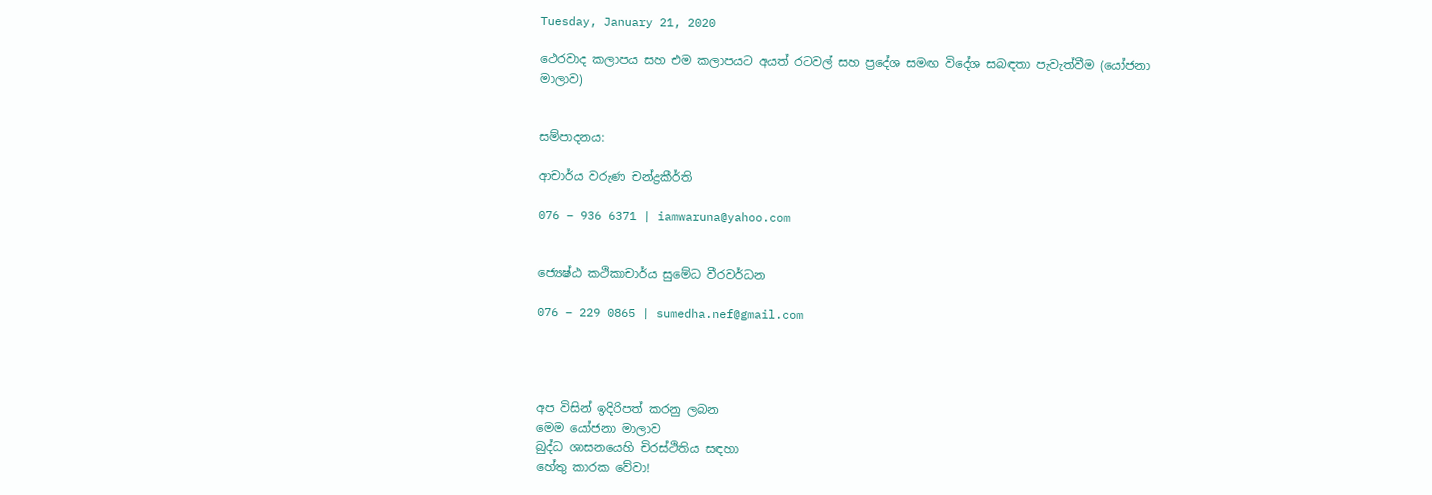Tuesday, January 21, 2020

ථෙරවාද කලාපය සහ එම කලාපයට අයත් රටවල් සහ ප්‍රදේශ සමඟ විදේශ සබඳතා පැවැත්වීම (යෝජනා මාලාව)


සම්පාදනය:

ආචාර්ය වරුණ චන්ද්‍රකීර්ති

076 – 936 6371 | iamwaruna@yahoo.com


ජ්‍යෙෂ්ඨ කථිකාචාර්ය සුමේධ වීරවර්ධන

076 – 229 0865 | sumedha.nef@gmail.com




අප විසින් ඉදිරිපත් කරනු ලබන
මෙම යෝජනා මාලාව
බුද්ධ ශාසනයෙහි චිරස්ථිතිය සඳහා
හේතු කාරක වේවා!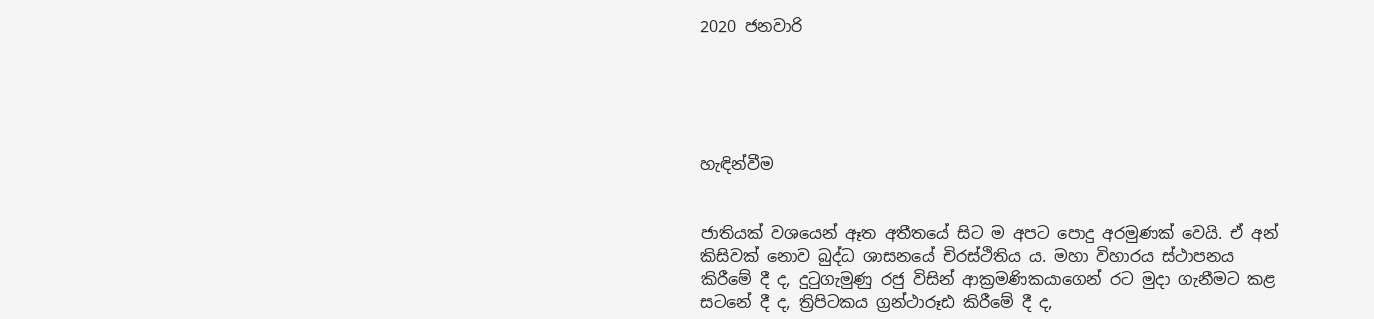2020 ජනවාරි





හැඳින්වීම


ජාතියක් වශයෙන් ඈත අතීතයේ සිට ම අපට පොදු අරමුණක් වෙයි. ඒ අන් කිසිවක් නොව බුද්ධ ශාසනයේ චිරස්ථිතිය ය. මහා විහාරය ස්ථාපනය කිරීමේ දී ද, දුටුගැමුණු රජු විසින් ආක්‍රමණිකයාගෙන් රට මුදා ගැනීමට කළ සටනේ දී ද, ත්‍රිපිටකය ග්‍රන්ථාරූඪ කිරීමේ දී ද,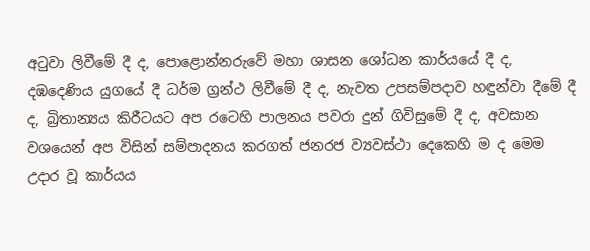අටුවා ලිවීමේ දී ද, පොළොන්නරුවේ මහා ශාසන ශෝධන කාර්යයේ දී ද, දඹදෙණිය යුගයේ දී ධර්ම ග්‍රන්ථ ලිවීමේ දී ද, නැවත උපසම්පදාව හඳුන්වා දීමේ දී ද, බ්‍රිතාන්‍යය කිරීටයට අප රටෙහි පාලනය පවරා දුන් ගිවිසුමේ දී ද, අවසාන වශයෙන් අප විසින් සම්පාදනය කරගත් ජනරජ ව්‍යවස්ථා දෙකෙහි ම ද මෙම උදාර වූ කාර්යය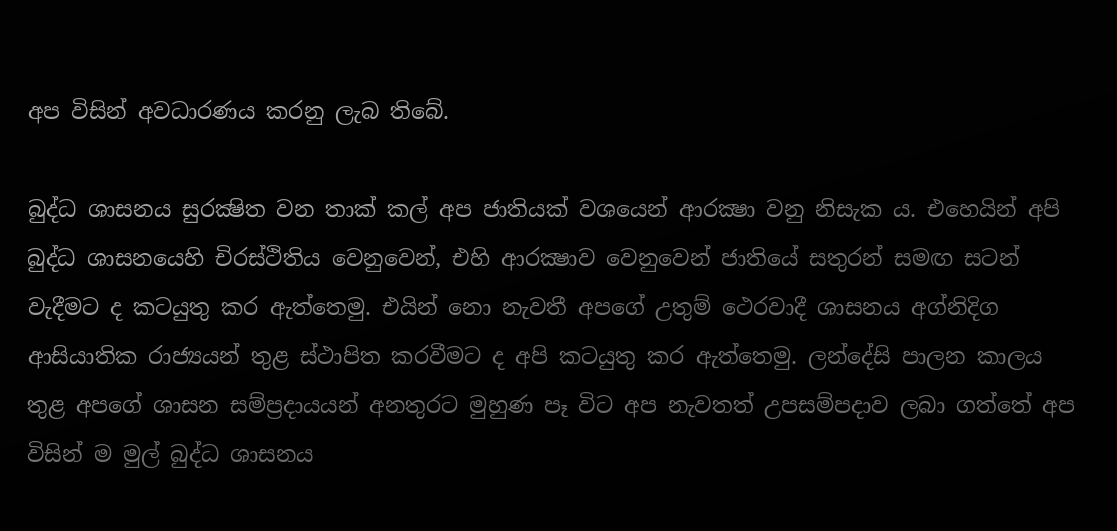අප විසින් අවධාරණය කරනු ලැබ තිබේ.

බුද්ධ ශාසනය සුරක්‍ෂිත වන තාක් කල් අප ජාතියක් වශයෙන් ආරක්‍ෂා වනු නිසැක ය. එහෙයින් අපි බුද්ධ ශාසනයෙහි චිරස්ථිතිය වෙනුවෙන්, එහි ආරක්‍ෂාව වෙනුවෙන් ජාතියේ සතුරන් සමඟ සටන් වැදීමට ද කටයුතු කර ඇත්තෙමු. එයින් නො නැවතී අපගේ උතුම් ථෙරවාදී ශාසනය අග්නිදිග ආසියාතික රාජ්‍යයන් තුළ ස්ථාපිත කරවීමට ද අපි කටයුතු කර ඇත්තෙමු. ලන්දේසි පාලන කාලය තුළ අපගේ ශාසන සම්ප්‍රදායයන් අනතුරට මුහුණ පෑ විට අප නැවතත් උපසම්පදාව ලබා ගත්තේ අප විසින් ම මුල් බුද්ධ ශාසනය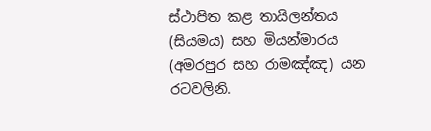ස්ථාපිත කළ තායිලන්තය (සියමය) සහ මියන්මාරය (අමරපුර සහ රාමඤ්ඤ) යන රටවලිනි.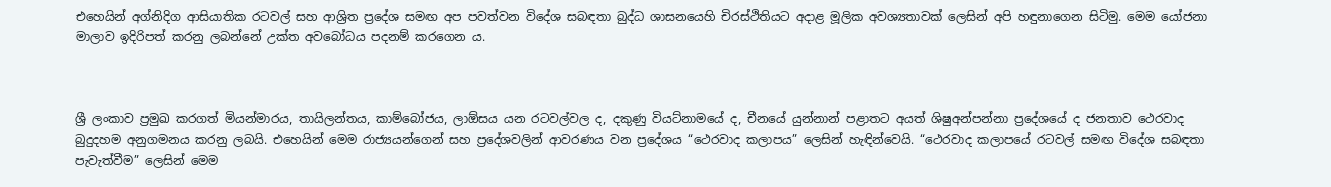එහෙයින් අග්නිදිග ආසියාතික රටවල් සහ ආශ්‍රිත ප්‍රදේශ සමඟ අප පවත්වන විදේශ සබඳතා බුද්ධ ශාසනයෙහි චිරස්ථිතියට අදාළ මූලික අවශ්‍යතාවක් ලෙසින් අපි හඳුනාගෙන සිටිමු. මෙම යෝජනා මාලාව ඉදිරිපත් කරනු ලබන්නේ උක්ත අවබෝධය පදනම් කරගෙන ය.



ශ්‍රී ලංකාව ප්‍රමුඛ කරගත් මියන්මාරය, තායිලන්තය, කාම්බෝජය, ලාඕසය යන රටවල්වල ද, දකුණු වියට්නාමයේ ද, චීනයේ යුන්නාන් පළාතට අයත් ශිෂුඅන්පන්නා ප්‍රදේශයේ ද ජනතාව ථෙරවාද බුදුදහම අනුගමනය කරනු ලබයි. එහෙයින් මෙම රාජ්‍යයන්ගෙන් සහ ප්‍රදේශවලින් ආවරණය වන ප්‍රදේශය “ථෙරවාද කලාපය” ලෙසින් හැඳින්වෙයි. “ථෙරවාද කලාපයේ රටවල් සමඟ විදේශ සබඳතා පැවැත්වීම” ලෙසින් මෙම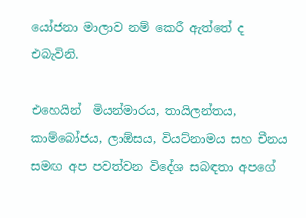යෝජනා මාලාව නම් කෙරී ඇත්තේ ද එබැවිනි.

එහෙයින් ‍ මියන්මාරය, තායිලන්තය, කාම්බෝජය, ලාඕසය, වියට්නාමය සහ චීනය සමඟ අප පවත්වන විදේශ සබඳතා අපගේ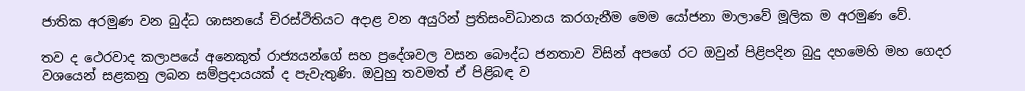ජාතික අරමුණ වන බුද්ධ ශාසනයේ චිරස්ථිතියට අදාළ වන අයුරින් ප්‍රතිසංවිධානය කරගැනීම මෙම යෝජනා මාලාවේ මූලික ම අරමුණ වේ.

තව ද ථෙරවාද කලාපයේ අනෙකුත් රාජ්‍යයන්ගේ සහ ප්‍රදේශවල වසන බෞද්ධ ජනතාව විසින් අපගේ රට ඔවුන් පිළිපදින බුදු දහමෙහි මහ ගෙදර වශයෙන් සළකනු ලබන සම්ප්‍රදායයක් ද පැවැතුණි. ඔවුහු තවමත් ඒ පිළිබඳ ව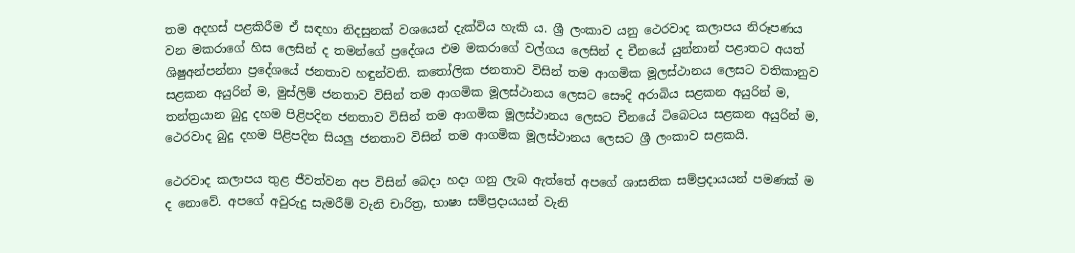තම අදහස් පළකිරීම ඒ සඳහා නිදසුනක් වශයෙන් දැක්විය හැකි ය. ශ්‍රී ලංකාව යනු ථෙරවාද කලාපය නිරූපණය වන මකරාගේ හිස ලෙසින් ද තමන්ගේ ප්‍රදේශය එම මකරාගේ වල්ගය ලෙසින් ද චීනයේ යුන්නාන් පළාතට අයත් ශිෂුඅන්පන්නා ප්‍රදේශයේ ජනතාව හඳුන්වති. කතෝලික ජනතාව විසින් තම ආගමික මූලස්ථානය ලෙසට වතිකානුව සළකන අයුරින් ම, මුස්ලිම් ජනතාව විසින් තම ආගමික මූලස්ථානය ලෙසට සෞදි අරාබිය සළකන අයුරින් ම, තන්ත්‍රයාන බුදු දහම පිළිපදින ජනතාව විසින් තම ආගමික මූලස්ථානය ලෙසට චීනයේ ටිබෙටය සළකන අයුරින් ම, ථෙරවාද බුදු දහම පිළිපදින සියලු ජනතාව විසින් තම ආගමික මූලස්ථානය ලෙසට ශ්‍රී ලංකාව සළකයි.

ථෙරවාද කලාපය තුළ ජීවත්වන අප විසින් බෙදා හදා ගනු ලැබ ඇත්තේ අපගේ ශාසනික සම්ප්‍රදායයන් පමණක් ම ද නොවේ. අපගේ අවුරුදු සැමරීම් වැනි චාරිත්‍ර, භාෂා සම්ප්‍රදායයන් වැනි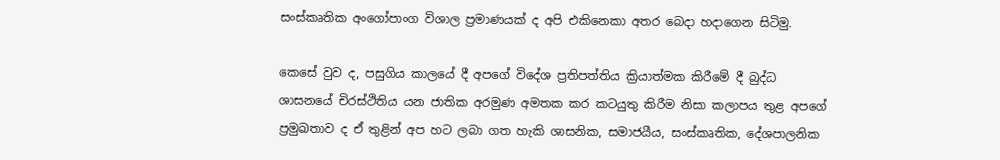සංස්කෘතික අංගෝපාංග විශාල ප්‍රමාණයක් ද අපි එකිනෙකා අතර බෙදා හදාගෙන සිටිමු.

කෙසේ වුව ද, පසුගිය කාලයේ දී අපගේ විදේශ ප්‍රතිපත්තිය ක්‍රියාත්මක කිරීමේ දී බුද්ධ ශාසනයේ චිරස්ථිතිය යන ජාතික අරමුණ අමතක කර කටයුතු කිරීම නිසා කලාපය තුළ අපගේ ප්‍රමුඛතාව ද ඒ තුළින් අප හට ලබා ගත හැකි ශාසනික, සමාජයීය, සංස්කෘතික, දේශපාලනික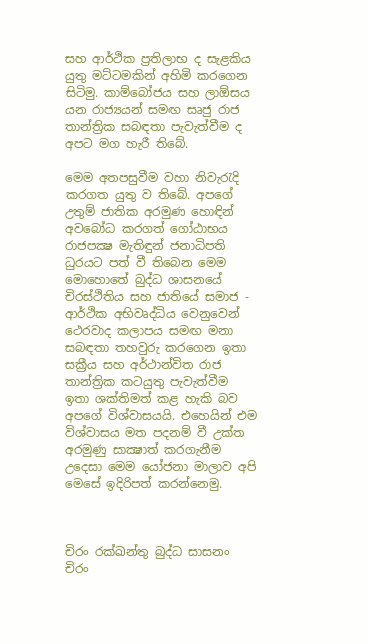සහ ආර්ථික ප්‍රතිලාභ ද සැළකිය යුතු මට්ටමකින් අහිමි කරගෙන සිටිමු. කාම්බෝජය සහ ලාඕසය යන රාජ්‍යයන් සමඟ සෘජු රාජ තාන්ත්‍රික සබඳතා පැවැත්වීම ද අපට මග හැරී තිබේ.

මෙම අතපසුවීම වහා නිවැරැදි කරගත යුතු ව තිබේ. අපගේ උතුම් ජාතික අරමුණ හොඳින් අවබෝධ කරගත් ගෝඨාභය රාජපක්‍ෂ මැතිඳුන් ජනාධිපති ධුරයට පත් වී තිබෙන මෙම මොහොතේ බුද්ධ ශාසනයේ චිරස්ථිතිය සහ ජාතියේ සමාජ - ආර්ථික අභිවෘද්ධිය වෙනුවෙන් ථෙරවාද කලාපය සමඟ මනා සබඳතා තහවුරු කරගෙන ඉතා සක්‍රීය සහ අර්ථාන්විත රාජ තාන්ත්‍රික කටයුතු පැවැත්වීම ඉතා ශක්තිමත් කළ හැකි බව අපගේ විශ්වාසයයි. එහෙයින් එම විශ්වාසය මත පදනම් වී උක්ත අරමුණු සාක්‍ෂාත් කරගැනීම උදෙසා මෙම යෝජනා මාලාව අපි මෙසේ ඉදිරිපත් කරන්නෙමු.



චිරං රක්ඛන්තු බුද්ධ සාසනං
චිරං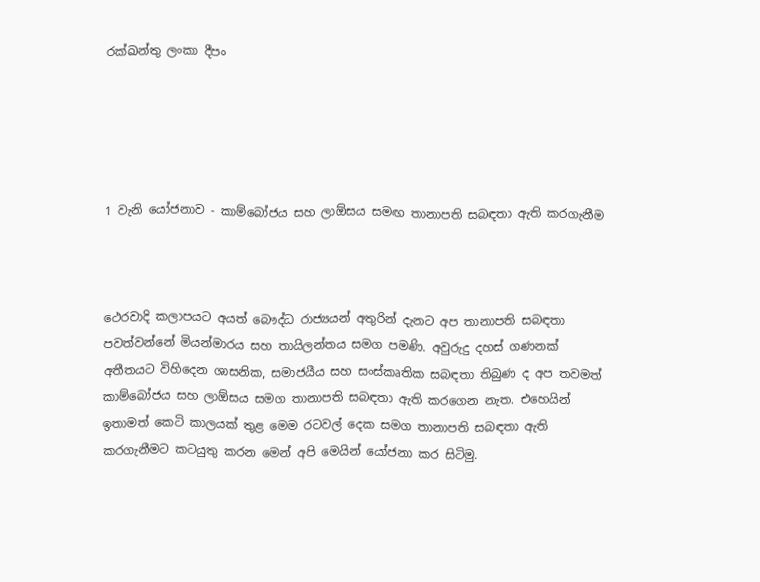රක්ඛන්තු ලංකා දීපං





1 වැනි යෝජනාව - කාම්බෝජය සහ ලාඕසය සමඟ තානාපති සබඳතා ඇති කරගැනීම



ථෙරවාදි කලාපයට අයත් බෞද්ධ රාජ්‍යයන් අතුරින් දැනට අප තානාපති සබඳතා පවත්වන්නේ මියන්මාරය සහ තායිලන්තය සමග පමණි. අවුරුදු දහස් ගණනක් අතීතයට විහිදෙන ශාසනික, සමාජයීය සහ සංස්කෘතික සබඳතා තිබුණ ද අප තවමත් කාම්බෝජය සහ ලාඕසය සමග තානාපති සබඳතා ඇති කරගෙන නැත. එහෙයින් ඉතාමත් කෙටි කාලයක් තුළ මෙම රටවල් දෙක සමග තානාපති සබඳතා ඇති කරගැනීමට කටයුතු කරන මෙන් අපි මෙයින් යෝජනා කර සිටිමු.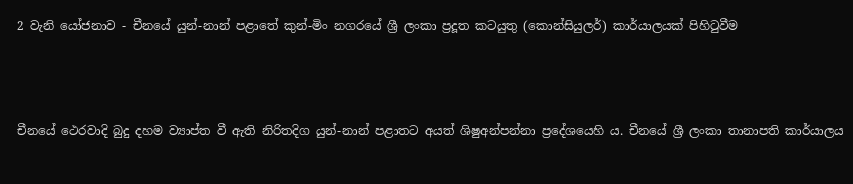2 වැනි යෝජනාව - චීනයේ යුන්-නාන් පළාතේ කුන්-මිං නගරයේ ශ්‍රී ලංකා ප්‍රදූත කටයුතු (කොන්සියුලර්) කාර්යාලයක් පිහිටුවීම



චීනයේ ථෙරවාදි බුදු දහම ව්‍යාප්ත වී ඇති නිරිතදිග යුන්-නාන් පළාතට අයත් ශිෂුඅන්පන්නා ප්‍රදේශයෙහි ය. චීනයේ ශ්‍රී ලංකා තානාපති කාර්යාලය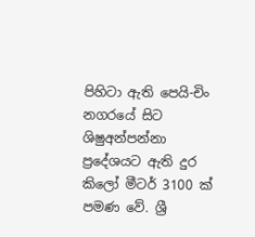පිහිටා ඇති පෙයි-චිං නගරයේ සිට ශිෂුඅන්පන්නා ප්‍රදේශයට ඇති දුර කිලෝ මීටර් 3100 ක් පමණ වේ. ශ්‍රී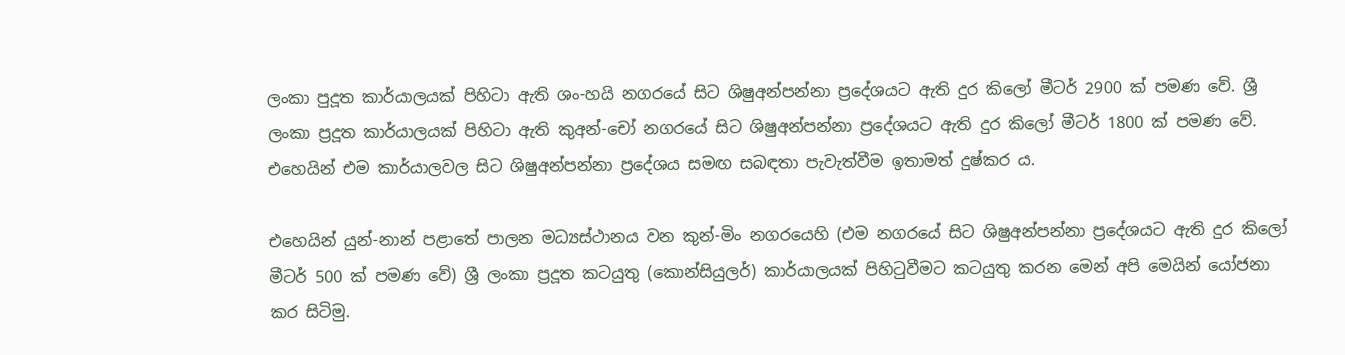ලංකා පුදූත කාර්යාලයක් පිහිටා ඇති ශං-හයි නගරයේ සිට ශිෂුඅන්පන්නා ප්‍රදේශයට ඇති දුර කිලෝ මීටර් 2900 ක් පමණ වේ. ශ්‍රී ලංකා ප්‍රදූත කාර්යාලයක් පිහිටා ඇති කුඅන්-චෝ නගරයේ සිට ශිෂුඅන්පන්නා ප්‍රදේශයට ඇති දුර කිලෝ මීටර් 1800 ක් පමණ වේ. එහෙයින් එම කාර්යාලවල සිට ශිෂුඅන්පන්නා ප්‍රදේශය සමඟ සබඳතා පැවැත්වීම ඉතාමත් දුෂ්කර ය.

එහෙයින් යුන්-නාන් පළාතේ පාලන මධ්‍යස්ථානය වන කුන්-මිං නගරයෙහි (එම නගරයේ සිට ශිෂුඅන්පන්නා ප්‍රදේශයට ඇති දුර කිලෝ මීටර් 500 ක් පමණ වේ) ශ්‍රී ලංකා ප්‍රදූත කටයුතු (කොන්සියුලර්) කාර්යාලයක් පිහිටුවීමට කටයුතු කරන මෙන් අපි මෙයින් යෝජනා කර සිටිමු.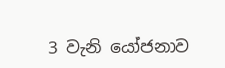3 වැනි යෝජනාව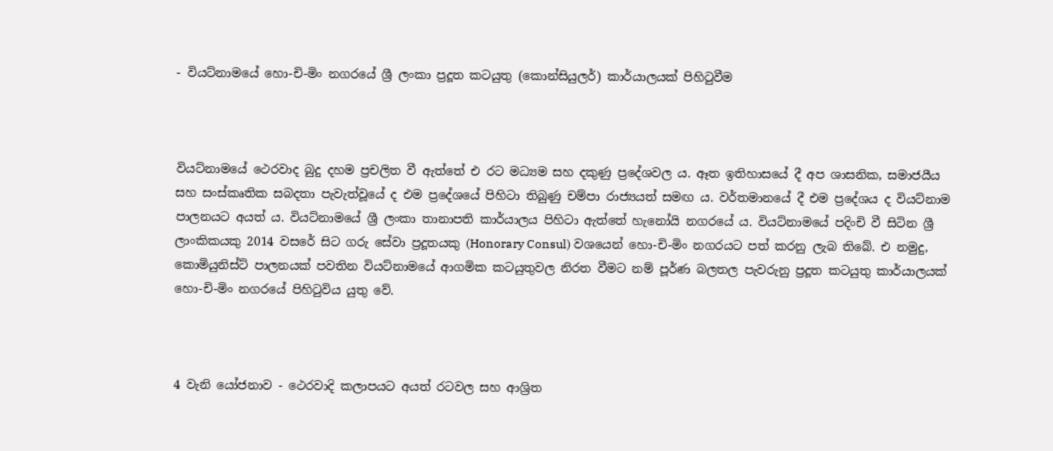- වියට්නාමයේ හො-චි-මිං නගරයේ ශ්‍රී ලංකා ප්‍රදූත කටයුතු (කොන්සියුලර්) කාර්යාලයක් පිහිටුවීම



වියට්නාමයේ ථෙරවාද බුදු දහම ප්‍රචලිත වී ඇත්තේ එ රට මධ්‍යම සහ දකුණු ප්‍රදේශවල ය. ඈත ඉතිහාසයේ දී අප ශාසනික, සමාජයීය සහ සංස්කෘතික සබදතා පැවැත්වූයේ ද එම ප්‍රදේශයේ පිහිටා තිබුණු චම්පා රාජ්‍යයත් සමඟ ය. වර්තමානයේ දී එම ප්‍රදේශය ද වියට්නාම පාලනයට අයත් ය. වියට්නාමයේ ශ්‍රී ලංකා තානාපති කාර්යාලය පිහිටා ඇත්තේ හැනෝයි නගරයේ ය. වියට්නාමයේ පදිංචි වී සිටින ශ්‍රී ලාංකිකයකු 2014 වසරේ සිට ගරු සේවා ප්‍රදූතයකු (Honorary Consul) වශයෙන් හො-චි-මිං නගරයට පත් කරනු ලැබ තිබේ. එ නමුදු, කොමියුනිස්ට් පාලනයක් පවතින වියට්නාමයේ ආගමික කටයුතුවල නිරත වීමට නම් පූර්ණ බලතල පැවරුනු ප්‍රදූත කටයුතු කාර්යාලයක් හො-චි-මිං නගරයේ පිහිටුවිය යුතු වේ.



4 වැනි යෝජනාව - ථෙරවාදි කලාපයට අයත් රටවල සහ ආශ්‍රිත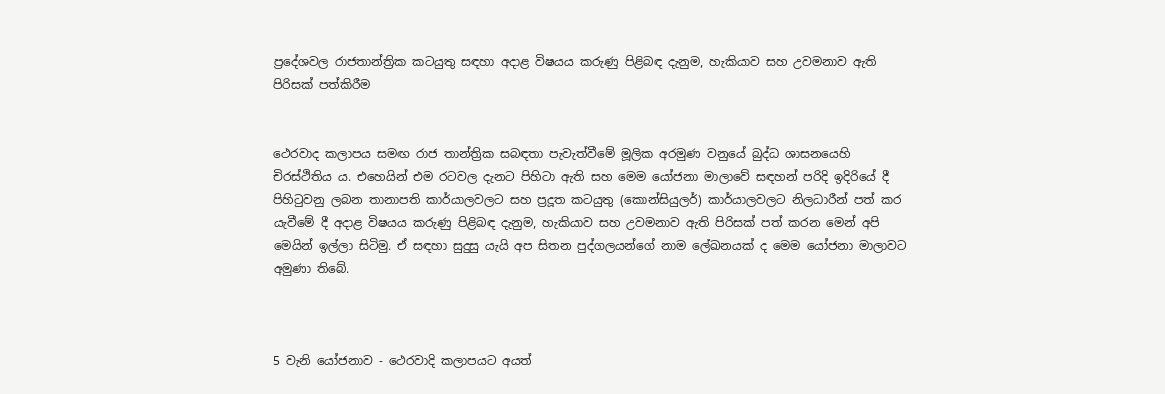ප්‍රදේශවල රාජතාන්ත්‍රික කටයුතු සඳහා අදාළ විෂයය කරුණු පිළිබඳ දැනුම, හැකියාව සහ උවමනාව ඇති පිරිසක් පත්කිරීම


ථෙරවාද කලාපය සමඟ රාජ තාන්ත්‍රික සබඳතා පැවැත්වීමේ මූලික අරමුණ වනුයේ බුද්ධ ශාසනයෙහි චිරස්ථිතිය ය. එහෙයින් එම රටවල දැනට පිහිටා ඇති සහ මෙම යෝජනා මාලාවේ සඳහන් පරිදි ඉදිරියේ දී පිහිටුවනු ලබන තානාපති කාර්යාලවලට සහ ප්‍රදූත කටයුතු (කොන්සියුලර්) කාර්යාලවලට නිලධාරීන් පත් කර යැවීමේ දී අදාළ විෂයය කරුණු පිළිබඳ දැනුම, හැකියාව සහ උවමනාව ඇති පිරිසක් පත් කරන මෙන් අපි මෙයින් ඉල්ලා සිටිමු. ඒ සඳහා සුදුසු යැයි අප සිතන පුද්ගලයන්ගේ නාම ලේඛනයක් ද මෙම යෝජනා මාලාවට අමුණා තිබේ.



5 වැනි යෝජනාව - ථෙරවාදි කලාපයට අයත්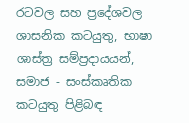රටවල සහ ප්‍රදේශවල ශාසනික කටයුතු, භාෂා ශාස්ත්‍ර සම්ප්‍රදායයන්, සමාජ - සංස්කෘතික කටයුතු පිළිබඳ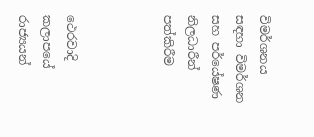විමර්ශනය සඳහා විමර්ශන සහ පර්යේෂණ නිලධාරීන් පත්කිරීම



ථෙරවාදි කලාපයේ රාජ්‍යයන්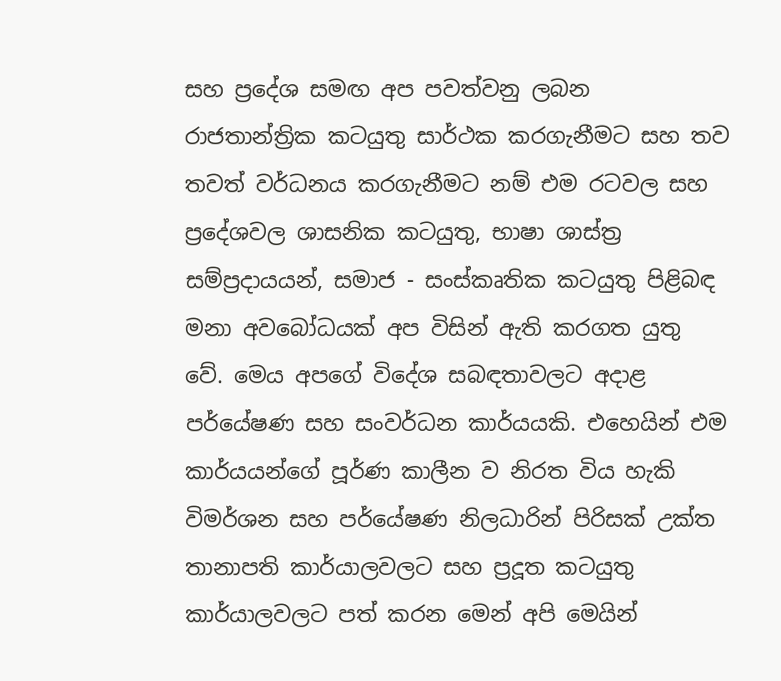සහ ප්‍රදේශ සමඟ අප පවත්වනු ලබන රාජතාන්ත්‍රික කටයුතු සාර්ථක කරගැනීමට සහ තව තවත් වර්ධනය කරගැනීමට නම් එම රටවල සහ ප්‍රදේශවල ශාසනික කටයුතු, භාෂා ශාස්ත්‍ර සම්ප්‍රදායයන්, සමාජ - සංස්කෘතික කටයුතු පිළිබඳ මනා අවබෝධයක් අප විසින් ඇති කරගත යුතු වේ. මෙය අපගේ විදේශ සබඳතාවලට අදාළ පර්යේෂණ සහ සංවර්ධන කාර්යයකි. එහෙයින් එම කාර්යයන්ගේ පූර්ණ කාලීන ව නිරත විය හැකි විමර්ශන සහ පර්යේෂණ නිලධාරින් පිරිසක් උක්ත තානාපති කාර්යාලවලට සහ ප්‍රදූත කටයුතු කාර්යාලවලට පත් කරන මෙන් අපි මෙයින්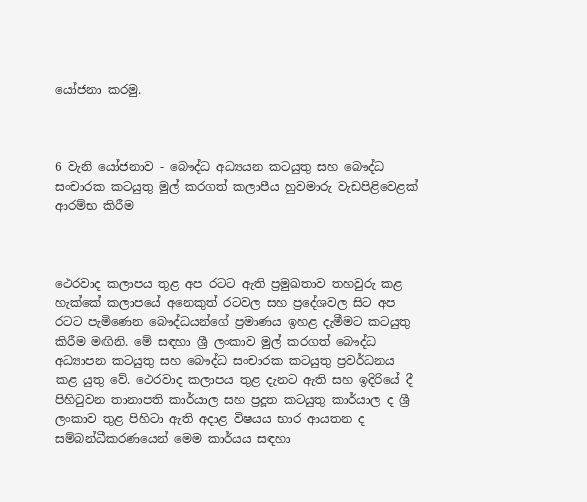යෝජනා කරමු.



6 වැනි යෝජනාව - බෞද්ධ අධ්‍යයන කටයුතු සහ බෞද්ධ සංචාරක කටයුතු මුල් කරගත් කලාපීය හුවමාරු වැඩපිළිවෙළක් ආරම්භ කිරීම



ථෙරවාද කලාපය තුළ අප රටට ඇති ප්‍රමුඛතාව තහවුරු කළ හැක්කේ කලාපයේ අනෙකුත් රටවල සහ ප්‍රදේශවල සිට අප රටට පැමිණෙන බෞද්ධයන්ගේ ප්‍රමාණය ඉහළ දැමීමට කටයුතු කිරීම මඟිනි. මේ සඳහා ශ්‍රී ලංකාව මුල් කරගත් බෞද්ධ අධ්‍යාපන කටයුතු සහ බෞද්ධ සංචාරක කටයුතු ප්‍රවර්ධනය කළ යුතු වේ. ථෙරවාද කලාපය තුළ දැනට ඇති සහ ඉදිරියේ දී පිහිටුවන තානාපති කාර්යාල සහ ප්‍රදූත කටයුතු කාර්යාල ද ශ්‍රී ලංකාව තුළ පිහිටා ඇති අදාළ විෂයය භාර ආයතන ද සම්බන්ධීකරණයෙන් මෙම කාර්යය සඳහා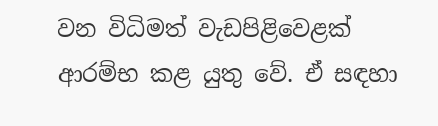වන විධිමත් වැඩපිළිවෙළක් ආරම්භ කළ යුතු වේ. ඒ සඳහා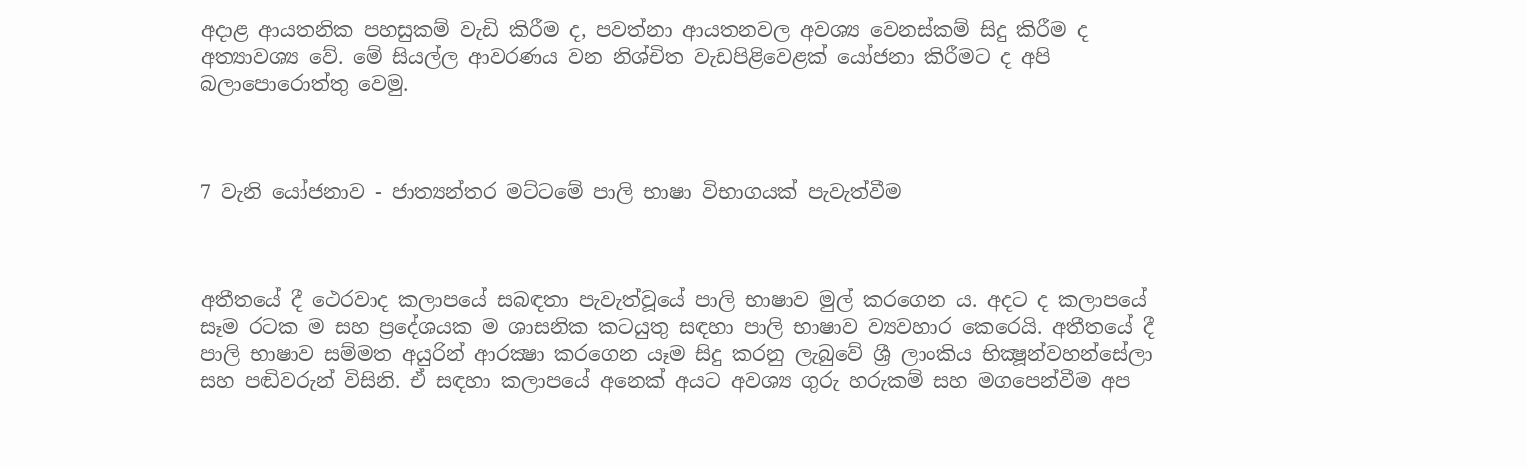අදාළ ආයතනික පහසුකම් වැඩි කිරීම ද, පවත්නා ආයතනවල අවශ්‍ය වෙනස්කම් සිදු කිරීම ද අත්‍යාවශ්‍ය වේ. මේ සියල්ල ආවරණය වන නිශ්චිත වැඩපිළිවෙළක් යෝජනා කිරීමට ද අපි බලාපොරොත්තු වෙමු.



7 වැනි යෝජනාව - ජාත්‍යන්තර මට්ටමේ පාලි භාෂා විභාගයක් පැවැත්වීම



අතීතයේ දී ථෙරවාද කලාපයේ සබඳතා පැවැත්වූයේ පාලි භාෂාව මුල් කරගෙන ය. අදට ද කලාපයේ සෑම රටක ම සහ ප්‍රදේශයක ම ශාසනික කටයුතු සඳහා පාලි භාෂාව ව්‍යවහාර කෙරෙයි. අතීතයේ දී පාලි භාෂාව සම්මත අයුරින් ආරක්‍ෂා කරගෙන යෑම සිදු කරනු ලැබුවේ ශ්‍රී ලාංකිය භික්‍ෂූන්වහන්සේලා සහ පඬිවරුන් විසිනි. ඒ සඳහා කලාපයේ අනෙක් අයට අවශ්‍ය ගුරු හරුකම් සහ මගපෙන්වීම අප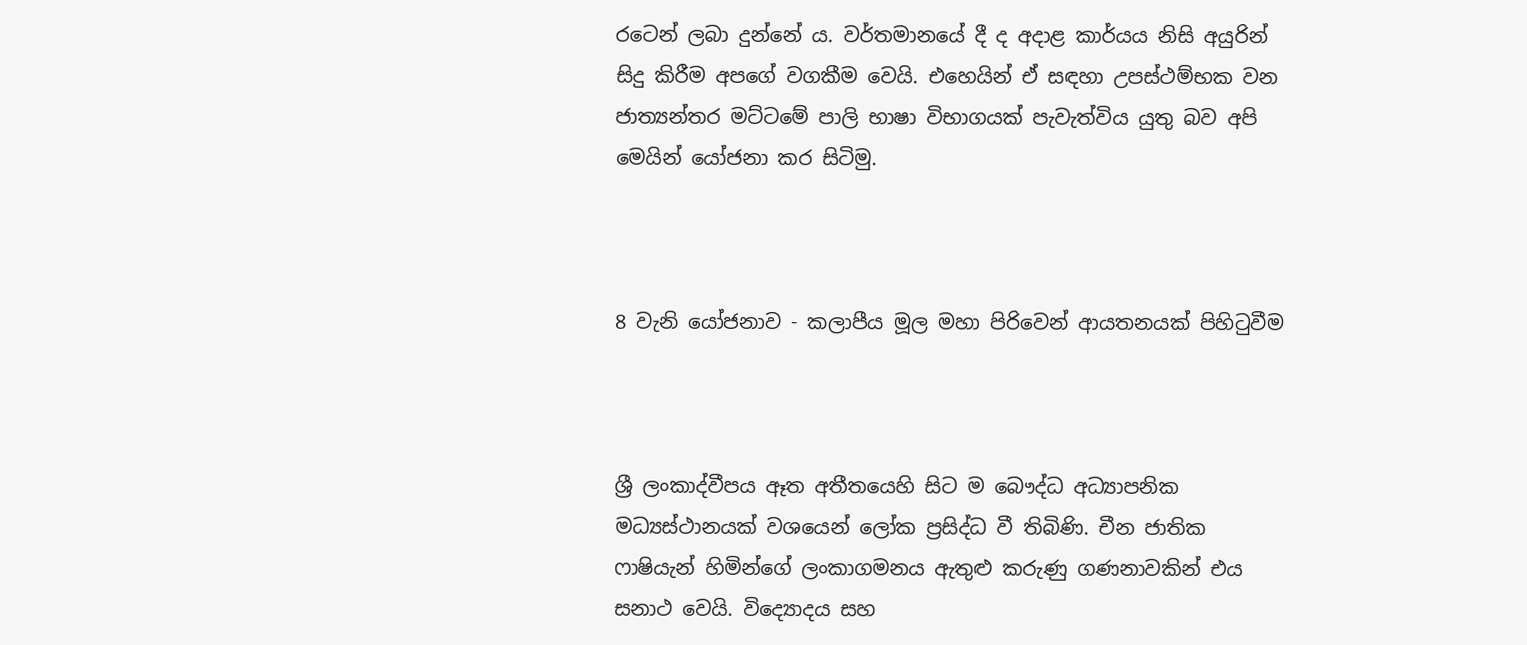රටෙන් ලබා දුන්නේ ය. වර්තමානයේ දී ද අදාළ කාර්යය නිසි අයුරින් සිදු කිරීම අපගේ වගකීම වෙයි. එහෙයින් ඒ සඳහා උපස්ථම්භක වන ජාත්‍යන්තර මට්ටමේ පාලි භාෂා විභාගයක් පැවැත්විය යුතු බව අපි මෙයින් යෝජනා කර සිටිමු.



8 වැනි යෝජනාව - කලාපීය මූල මහා පිරිවෙන් ආයතනයක් පිහිටුවීම



ශ්‍රී ලංකාද්වීපය ඈත අතීතයෙහි සිට ම බෞද්ධ අධ්‍යාපනික මධ්‍යස්ථානයක් වශයෙන් ලෝක ප්‍රසිද්ධ වී තිබිණි. චීන ජාතික ෆාෂියැන් හිමින්ගේ ලංකාගමනය ඇතුළු කරුණු ගණනාවකින් එය සනාථ වෙයි. විද්‍යොදය සහ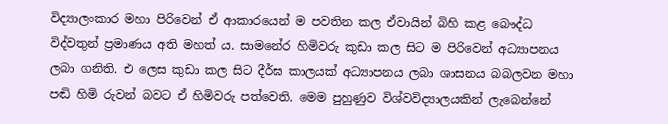විද්‍යාලංකාර මහා පිරිවෙන් ඒ ආකාරයෙන් ම පවතින කල ඒවායින් බිහි කළ බෞද්ධ විද්වතුන් ප්‍රමාණය අති මහත් ය. සාමනේර හිමිවරු කුඩා කල සිට ම පිරිවෙන් අධ්‍යාපනය ලබා ගනිති. එ ලෙස කුඩා කල සිට දීර්ඝ කාලයක් අධ්‍යාපනය ලබා ශාසනය බබලවන මහා පඬි හිමි රුවන් බවට ඒ හිමිවරු පත්වෙති. මෙම පුහුණුව විශ්වවිද්‍යාලයකින් ලැබෙන්නේ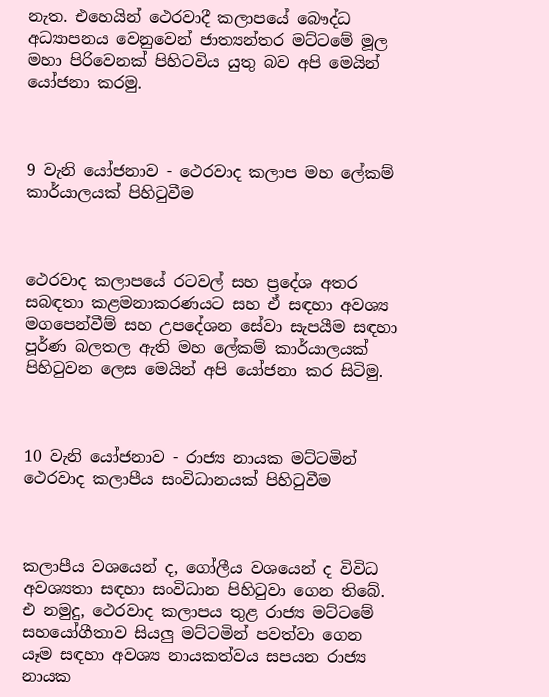නැත. එහෙයින් ථෙරවාදී කලාපයේ බෞද්ධ අධ්‍යාපනය වෙනුවෙන් ජාත්‍යන්තර මට්ටමේ මූල මහා පිරිවෙනක් පිහිටවිය යුතු බව අපි මෙයින් යෝජනා කරමු.



9 වැනි යෝජනාව - ථෙරවාද කලාප මහ ලේකම් කාර්යාලයක් පිහිටුවීම



ථෙරවාද කලාපයේ රටවල් සහ ප්‍රදේශ අතර සබඳතා කළමනාකරණයට සහ ඒ සඳහා අවශ්‍ය මගපෙන්වීම් සහ උපදේශන සේවා සැපයීම සඳහා පූර්ණ බලතල ඇති මහ ලේකම් කාර්යාලයක් පිහිටුවන ලෙස මෙයින් අපි යෝජනා කර සිටිමු.



10 වැනි යෝජනාව - රාජ්‍ය නායක මට්ටමින් ථෙරවාද කලාපීය සංවිධානයක් පිහිටුවීම



කලාපීය වශයෙන් ද, ගෝලීය වශයෙන් ද විවිධ අවශ්‍යතා සඳහා සංවිධාන පිහිටුවා ගෙන තිබේ. එ නමුදු, ථෙරවාද කලාපය තුළ රාජ්‍ය මට්ටමේ සහයෝගීතාව සියලු මට්ටමින් පවත්වා ගෙන යෑම සඳහා අවශ්‍ය නායකත්වය සපයන රාජ්‍ය නායක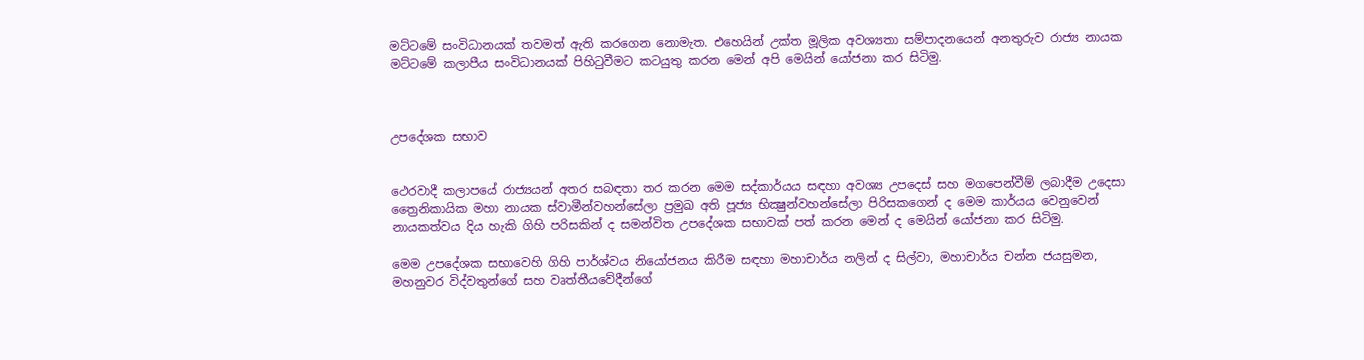මට්ටමේ සංවිධානයක් තවමත් ඇති කරගෙන නොමැත. එහෙයින් උක්ත මූලික අවශ්‍යතා සම්පාදනයෙන් අනතුරුව රාජ්‍ය නායක මට්ටමේ කලාපීය සංවිධානයක් පිහිටුවීමට කටයුතු කරන මෙන් අපි මෙයින් යෝජනා කර සිටිමු.



උපදේශක සභාව


ථෙරවාදී කලාපයේ රාජ්‍යයන් අතර සබඳතා තර කරන මෙම සද්කාර්යය‍ සඳහා අවශ්‍ය උපදෙස් සහ මගපෙන්වීම් ලබාදීම උදෙසා ත්‍රෛනිකායික මහා නායක ස්වාමීන්වහන්සේලා ප්‍රමුඛ අති පූජ්‍ය භික්‍ෂුන්වහන්සේලා පිරිසකගෙන් ද මෙම කාර්යය වෙනුවෙන් නායකත්වය දිය හැකි ගිහි පරිසකින් ද සමන්විත උපදේශක සභාවක් පත් කරන මෙන් ද මෙයින් යෝජනා කර සිටිමු.

මෙම උපදේශක සභාවෙහි ගිහි පාර්ශ්වය නියෝජනය කිරීම සඳහා මහාචාර්ය නලින් ද සිල්වා, මහාචාර්ය චන්න ජයසුමන, මහනුවර විද්වතුන්ගේ සහ වෘත්තීයවේදීන්ගේ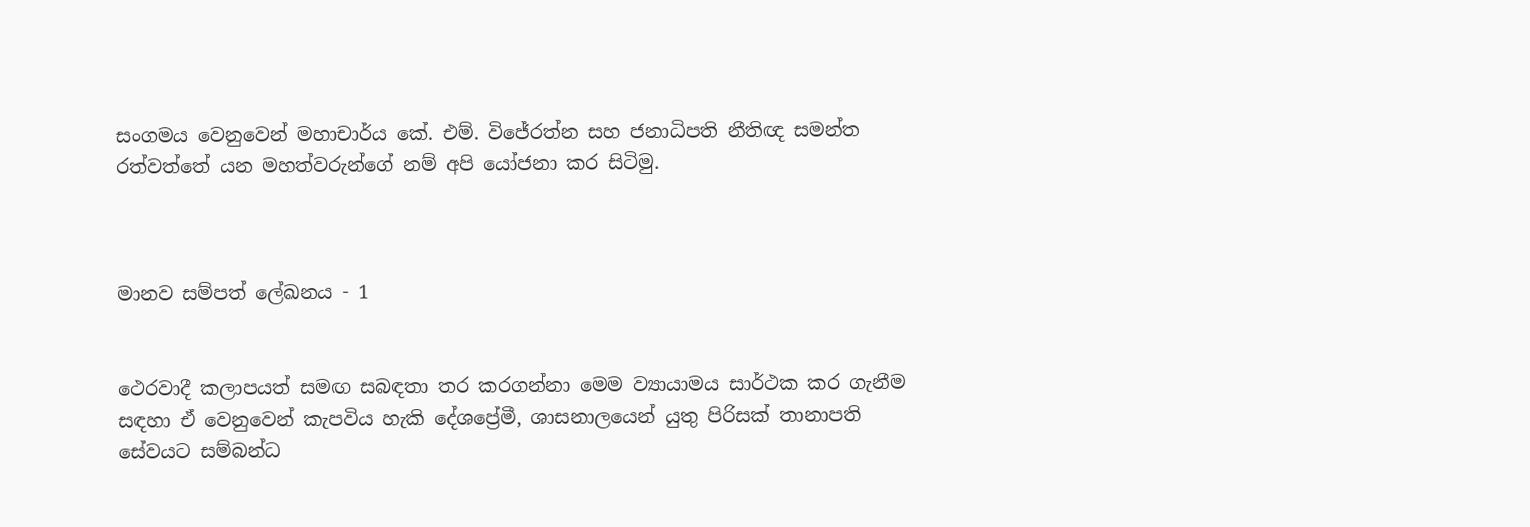සංගමය වෙනුවෙන් මහාචාර්ය කේ. එම්. විජේරත්න සහ ජනාධිපති නීතිඥ සමන්ත රත්වත්තේ යන මහත්වරුන්ගේ නම් අපි යෝජනා කර සිටිමු.



මානව සම්පත් ලේඛනය - 1


ථෙරවාදී කලාපයත් සමඟ සබඳතා තර කරගන්නා මෙම ව්‍යායාමය සාර්ථක කර ගැනීම සඳහා ඒ වෙනුවෙන් කැපවිය හැකි දේශප්‍රේමී, ශාසනාලයෙන් යුතු පිරිසක් තානාපති සේවයට සම්බන්ධ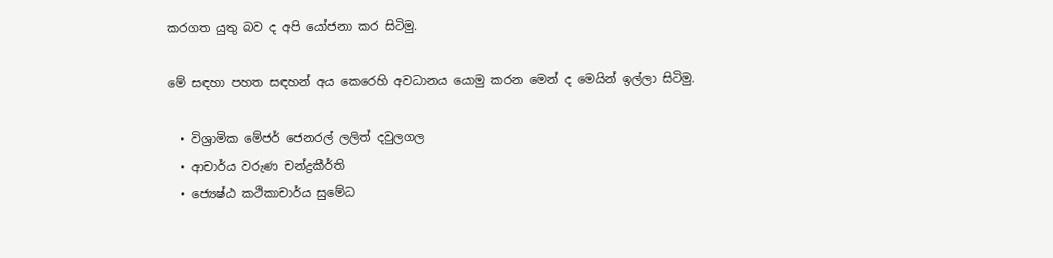කරගත යුතු බව ද අපි යෝජනා කර සිටිමු.

මේ සඳහා පහත සඳහන් අය කෙරෙහි අවධානය යොමු කරන මෙන් ද මෙයින් ඉල්ලා සිටිමු.

  • විශ්‍රාමික මේජර් ජෙනරල් ලලිත් දවුලගල
  • ආචාර්ය වරුණ චන්ද්‍රකීර්ති
  • ජ්‍යෙෂ්ඨ කථිකාචාර්ය සුමේධ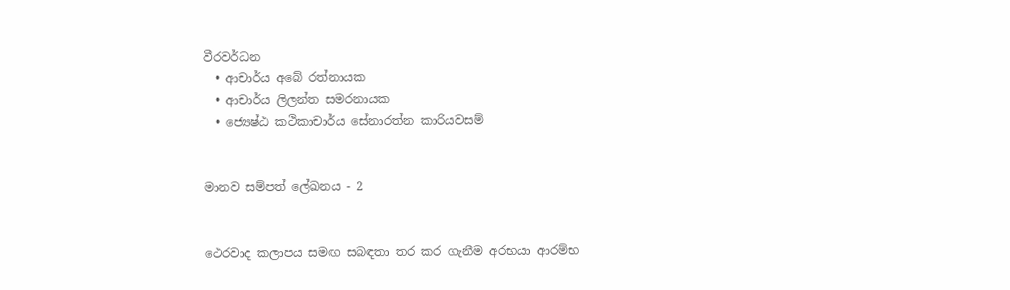වීරවර්ධන
  • ආචාර්ය අබේ රත්නායක
  • ආචාර්ය ලිලන්ත සමරනායක
  • ජ්‍යෙෂ්ඨ කථිකාචාර්ය සේනාරත්න කාරියවසම්


මානව සම්පත් ලේඛනය - 2


ථෙරවාද කලාපය සමඟ සබඳතා තර කර ගැනීම අරභයා ආරම්භ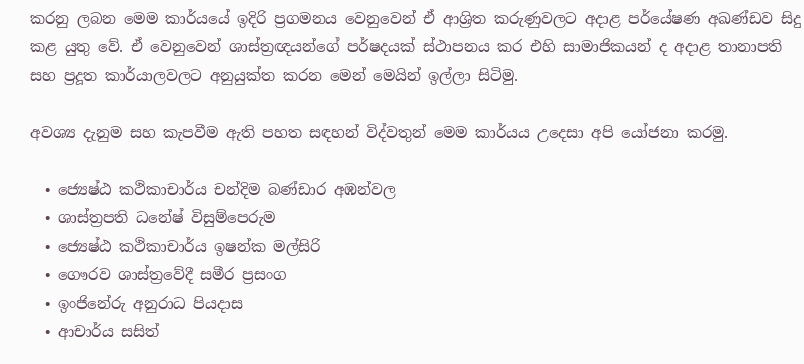කරනු ලබන මෙම කාර්යයේ ඉදිරි ප්‍රගමනය වෙනුවෙන් ඒ ආශ්‍රිත කරුණුවලට අදාළ පර්යේෂණ අඛණ්ඩව සිදු කළ යුතු වේ. ඒ වෙනුවෙන් ශාස්ත්‍රඥයන්ගේ පර්ෂදයක් ස්ථාපනය කර එහි සාමාජිකයන් ද අදාළ තානාපති සහ ප්‍රදූත කාර්යාලවලට අනුයුක්ත කරන මෙන් මෙයින් ඉල්ලා සිටිමු.

අවශ්‍ය දැනුම සහ කැපවීම ඇති පහත සඳහන් විද්වතුන් මෙම කාර්යය උදෙසා අපි යෝජනා කරමු.

  • ජ්‍යෙෂ්ඨ කථිකාචාර්ය චන්දිම බණ්ඩාර අඹන්වල
  • ශාස්ත්‍රපති ධනේෂ් විසුම්පෙරුම
  • ජ්‍යෙෂ්ඨ කථිකාචාර්ය ඉෂන්ක මල්සිරි
  • ගෞරව ශාස්ත්‍රවේදී සමීර ප්‍රසංග
  • ඉංජිනේරු අනුරාධ පියදාස
  • ආචාර්ය සසිත්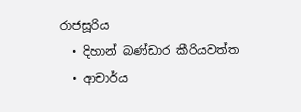රාජසූරිය
  • දිහාන් බණ්ඩාර කීරියවත්ත
  • ආචාර්ය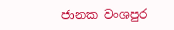ජානක වංශපුර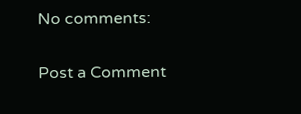No comments:

Post a Comment